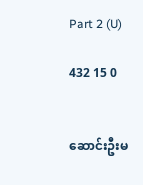Part 2 (U)

432 15 0


ဆောင်းဦးမ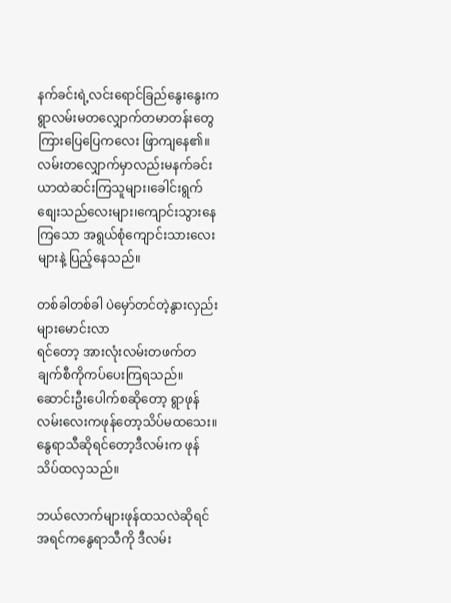နက်ခင်းရဲ့လင်းရောင်ခြည်နွေးနွေးက
ရွာလမ်းမတလျှောက်တမာတန်းတွေကြားပြေပြေကလေး ဖြာကျနေ၏။
လမ်းတလျှောက်မှာလည်းမနက်ခင်းယာထဲဆင်းကြသူများ၊ခေါင်းရွက်စျေးသည်လေးများ၊ကျောင်းသွားနေကြသော အရွယ်စုံကျောင်းသားလေးများနဲ့ ပြည့်နေသည်။

တစ်ခါတစ်ခါ ပဲမှော်တင်တဲ့နွားလှည်းများမောင်းလာ
ရင်တော့ အားလုံးလမ်းတဖက်တချက်စီကိုကပ်ပေးကြရသည်။
ဆောင်းဦးပေါက်စဆိုတော့ ရွာဖုန်လမ်းလေးကဖုန်တော့သိပ်မထသေး။
နွေရာသီဆိုရင်တော့ဒီလမ်းက ဖုန်သိပ်ထလှသည်။

ဘယ်လောက်များဖုန်ထသလဲဆိုရင် အရင်ကနွေရာသီကို ဒီလမ်း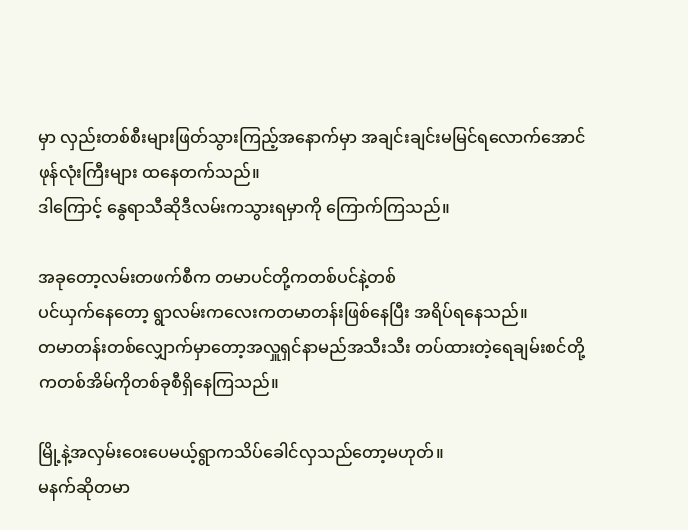မှာ လှည်းတစ်စီးများဖြတ်သွားကြည့်အနောက်မှာ အချင်းချင်းမမြင်ရလောက်အောင်ဖုန်လုံးကြီးများ ထနေတက်သည်။
ဒါကြောင့် နွေရာသီဆိုဒီလမ်းကသွားရမှာကို ကြောက်ကြသည်။

အခုတော့လမ်းတဖက်စီက တမာပင်တို့ကတစ်ပင်နဲ့တစ်
ပင်ယှက်နေတော့ ရွာလမ်းကလေးကတမာတန်းဖြစ်နေပြီး အရိပ်ရနေသည်။
တမာတန်းတစ်လျှောက်မှာတော့အလှူရှင်နာမည်အသီးသီး တပ်ထားတဲ့ရေချမ်းစင်တို့ကတစ်အိမ်ကိုတစ်ခုစီရှိနေကြသည်။

မြို့နဲ့အလှမ်းဝေးပေမယ့်ရွာကသိပ်ခေါင်လှသည်တော့မဟုတ်။
မနက်ဆိုတမာ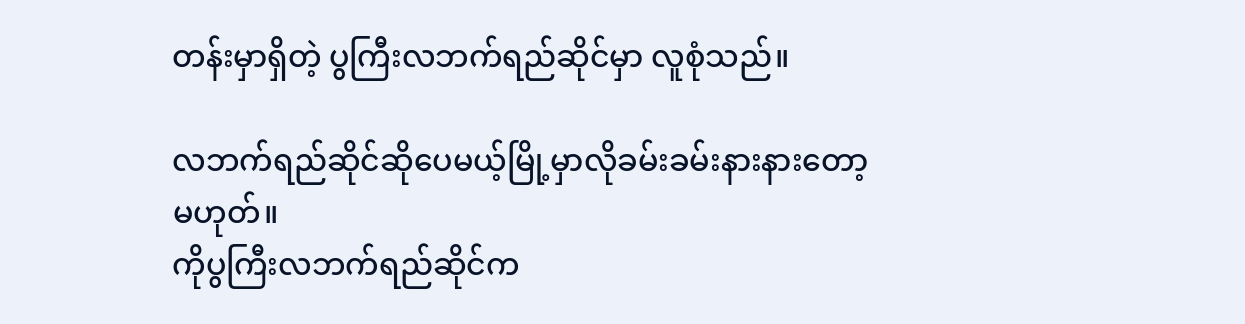တန်းမှာရှိတဲ့ ပွကြီးလဘက်ရည်ဆိုင်မှာ လူစုံသည်။

လဘက်ရည်ဆိုင်ဆိုပေမယ့်မြို့မှာလိုခမ်းခမ်းနားနားတော့မဟုတ်။
ကိုပွကြီးလဘက်ရည်ဆိုင်က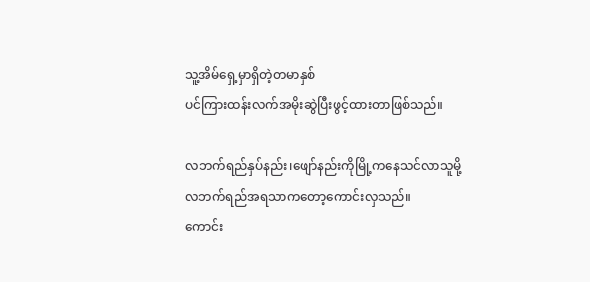သူ့အိမ်ရှေ့မှာရှိတဲ့တမာနှစ်
ပင်ကြားထန်းလက်အမိုးဆွဲပြီးဖွင့်ထားတာဖြစ်သည်။

လဘက်ရည်နှပ်နည်း၊ဖျော်နည်းကိုမြို့ကနေသင်လာသူမို့
လဘက်ရည်အရသာကတော့ကောင်းလှသည်။
ကောင်း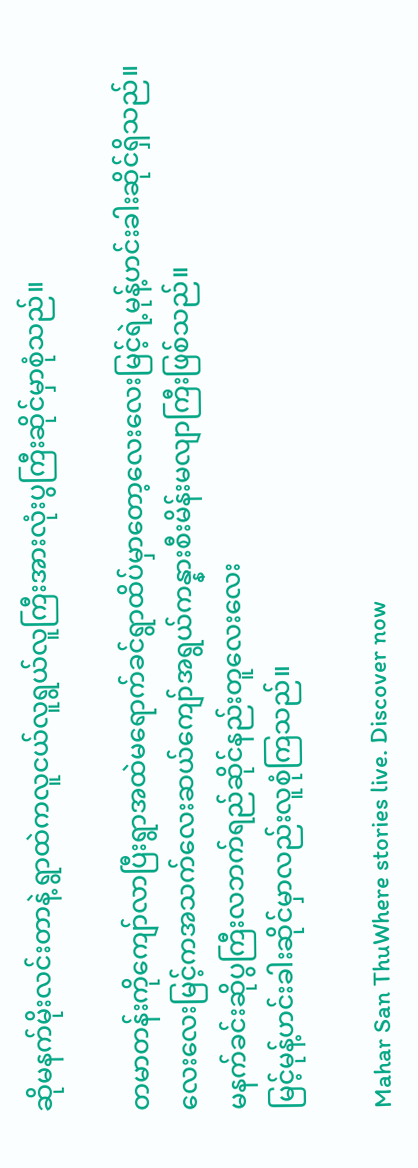ဆိုမနက်မိုးလင်းတာနဲ့ ရွာထဲကလူငယ်လူရွယ်လူကြီးအားလုံးပွကြီးဆိုင်မှာစုံသည်။

တမာတန်းကိုကျော်လာပြီးရွာအထဲမရောက်ခင်ရွာထိပ်မှာတော့လေးလေးမြင့်ရဲ့မုန့်ဟင်းခါးဆိုင်ရှိသည်။
လေးလေးမြင့်ကအသက်လေးဆယ်ကျော်အရွယ်ကန္နားစီးမိန်းမလျာကြီးဖြစ်သည်။
မနက်ခင်းဆိုပွကြီးလဘက်ရည်ဆိုင်နည်းတူလေးလေး
မြင့်မုန့်ဟင်းခါးဆိုင်မှာလည်းလူစုံကြသည်။

Mahar San ThuWhere stories live. Discover now